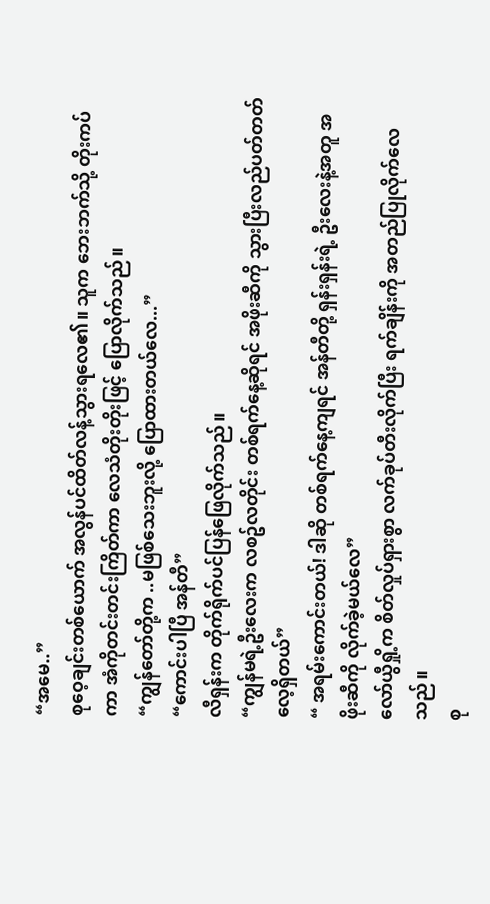“အမေ..”
စုဝေ့ချင်းတစ်ယောက် အလွန်ပင်ထိတ်လန့်သွားရလေ၏။ သူက ဘေးဘက်သို့ တိုးကပ်ကာ အံကိုတင်းတင်းကြိတ်ကာ လေသံတိုးတိုးဖြင့် ပြောလိုက်သည်။
“ကျွန်တော်တို့က ..မဖြစ်သေးဘူးလို့ ပြောထားတယ်လေ...”
“ကောင်းပါပြီ အန်တီ”
လီရှန်းက တိုက်ရိုက်ပင်ပြန်ဖြေလိုက်သည်။
“ကျွန်မရဲ့ဦးလေးက လစဥ်လတိုင်း တစ်ရက်နေ့ဆိုရင် အဖိုးဆီကို သွားပြီးလည်ပတ်တတ်လေ့ရှိတယ်”
“ အရမ်းကောင်းတယ်! ဒါဆို တစ်ရက်နေ့ကျရင် အန်တီတို့ ရှန်းရှန်းရဲ့ ဦးလေးနဲ့အတူ အဖိုးဆီကို လိုက်ခဲ့မယ်လေ”
လော်ယွီရှို့က စိတ်လှုပ်ရှားစွာ လက်ခုပ်တီးလိုက်ပြီး ရက်ချိန်းကို အတည်ပြုလိုက်လေသည်။
စု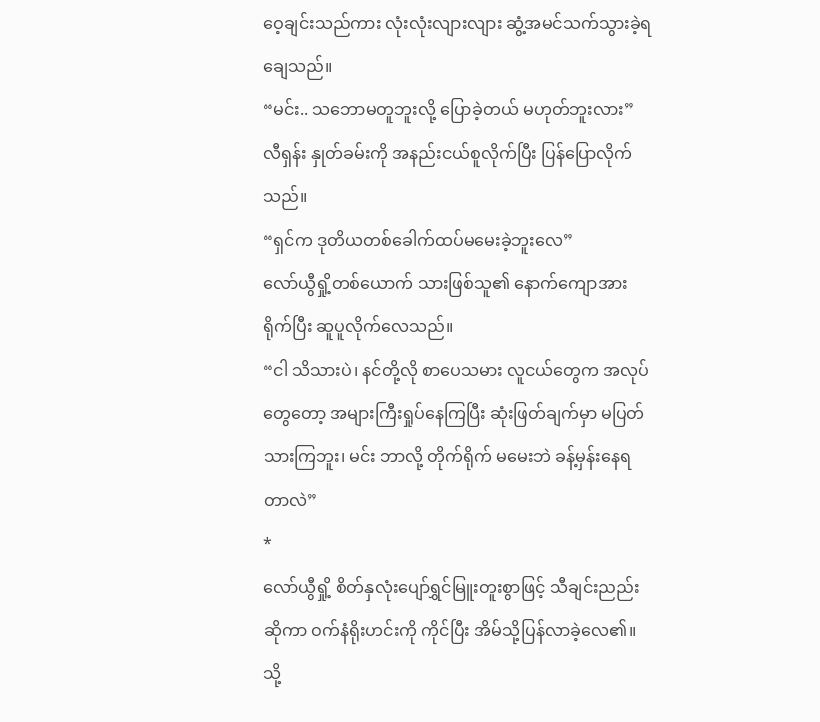ဝေ့ချင်းသည်ကား လုံးလုံးလျားလျား ဆွံ့အမင်သက်သွားခဲ့ရချေသည်။
“မင်း.. သဘောမတူဘူးလို့ ပြောခဲ့တယ် မဟုတ်ဘူးလား”
လီရှန်း နှုတ်ခမ်းကို အနည်းငယ်စူလိုက်ပြီး ပြန်ပြောလိုက်သည်။
“ရှင်က ဒုတိယတစ်ခေါက်ထပ်မမေးခဲ့ဘူးလေ”
လော်ယွီရှို့တစ်ယောက် သားဖြစ်သူ၏ နောက်ကျောအား ရိုက်ပြီး ဆူပူလိုက်လေသည်။
“ငါ သိသားပဲ၊ နင်တို့လို စာပေသမား လူငယ်တွေက အလုပ်တွေတော့ အများကြီးရှုပ်နေကြပြီး ဆုံးဖြတ်ချက်မှာ မပြတ်သားကြဘူး၊ မင်း ဘာလို့ တိုက်ရိုက် မမေးဘဲ ခန့်မှန်းနေရတာလဲ”
*
လော်ယွီရှို့ စိတ်နှလုံးပျော်ရွှင်မြူးတူးစွာဖြင့် သီချင်းညည်းဆိုကာ ဝက်နံရိုးဟင်းကို ကိုင်ပြီး အိမ်သို့ပြန်လာခဲ့လေ၏။
သို့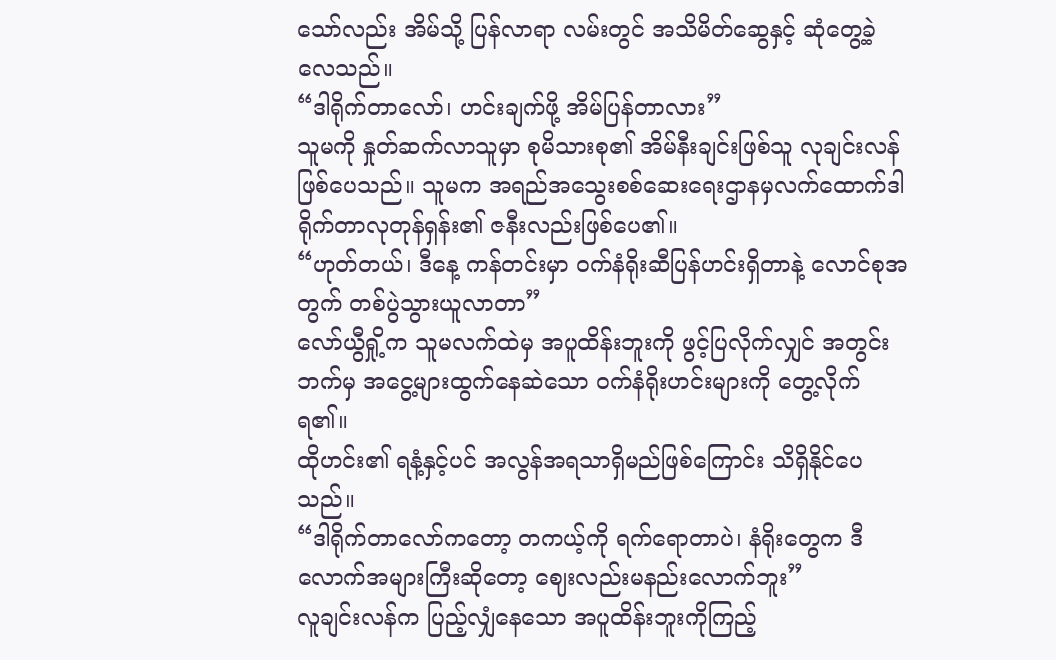သော်လည်း အိမ်သို့ ပြန်လာရာ လမ်းတွင် အသိမိတ်ဆွေနှင့် ဆုံတွေ့ခဲ့လေသည်။
“ဒါရိုက်တာလော်၊ ဟင်းချက်ဖို့ အိမ်ပြန်တာလား”
သူမကို နှုတ်ဆက်လာသူမှာ စုမိသားစု၏ အိမ်နီးချင်းဖြစ်သူ လုချင်းလန် ဖြစ်ပေသည်။ သူမက အရည်အသွေးစစ်ဆေးရေးဌာနမှလက်ထောက်ဒါရိုက်တာလုတုန်ရှန်း၏ ဇနီးလည်းဖြစ်ပေ၏။
“ဟုတ်တယ်၊ ဒီနေ့ ကန်တင်းမှာ ဝက်နံရိုးဆီပြန်ဟင်းရှိတာနဲ့ လောင်စုအတွက် တစ်ပွဲသွားယူလာတာ”
လော်ယွီရှို့က သူမလက်ထဲမှ အပူထိန်းဘူးကို ဖွင့်ပြလိုက်လျှင် အတွင်းဘက်မှ အငွေ့များထွက်နေဆဲသော ဝက်နံရိုးဟင်းများကို တွေ့လိုက်ရ၏။
ထိုဟင်း၏ ရနံ့နှင့်ပင် အလွန်အရသာရှိမည်ဖြစ်ကြောင်း သိရှိနိုင်ပေသည်။
“ဒါရိုက်တာလော်ကတော့ တကယ့်ကို ရက်ရောတာပဲ၊ နံရိုးတွေက ဒီလောက်အများကြီးဆိုတော့ ဈေးလည်းမနည်းလောက်ဘူး”
လူချင်းလန်က ပြည့်လျှံနေသော အပူထိန်းဘူးကိုကြည့်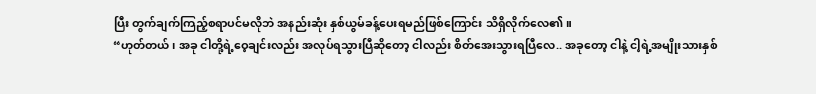ပြီး တွက်ချက်ကြည့်စရာပင်မလိုဘဲ အနည်းဆုံး နှစ်ယွမ်ခန့်ပေးရမည်ဖြစ်ကြောင်း သိရှိလိုက်လေ၏။
“ဟုတ်တယ်၊ အခု ငါတို့ရဲ့ဝေ့ချင်းလည်း အလုပ်ရသွားပြီဆိုတော့ ငါလည်း စိတ်အေးသွားရပြီလေ.. အခုတော့ ငါနဲ့ ငါ့ရဲ့အမျိုးသားနှစ်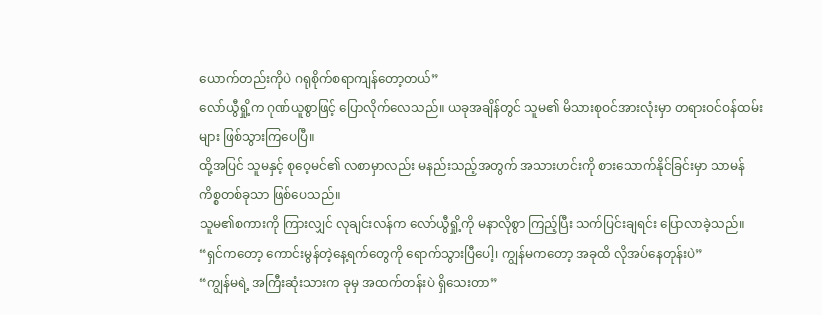ယောက်တည်းကိုပဲ ဂရုစိုက်စရာကျန်တော့တယ်”
လော်ယွီရှို့က ဂုဏ်ယူစွာဖြင့် ပြောလိုက်လေသည်။ ယခုအချိန်တွင် သူမ၏ မိသားစုဝင်အားလုံးမှာ တရားဝင်ဝန်ထမ်းများ ဖြစ်သွားကြပေပြီ။
ထို့အပြင် သူမနှင့် စုဝေ့မင်၏ လစာမှာလည်း မနည်းသည့်အတွက် အသားဟင်းကို စားသောက်နိုင်ခြင်းမှာ သာမန်ကိစ္စတစ်ခုသာ ဖြစ်ပေသည်။
သူမ၏စကားကို ကြားလျှင် လုချင်းလန်က လော်ယွီရှို့ကို မနာလိုစွာ ကြည့်ပြီး သက်ပြင်းချရင်း ပြောလာခဲ့သည်။
“ရှင်ကတော့ ကောင်းမွန်တဲ့နေ့ရက်တွေကို ရောက်သွားပြီပေါ့၊ ကျွန်မကတော့ အခုထိ လိုအပ်နေတုန်းပဲ”
“ကျွန်မရဲ့ အကြီးဆုံးသားက ခုမှ အထက်တန်းပဲ ရှိသေးတာ”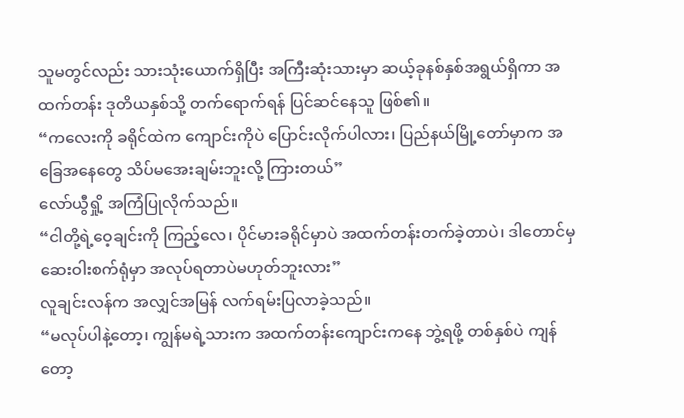သူမတွင်လည်း သားသုံးယောက်ရှိပြီး အကြီးဆုံးသားမှာ ဆယ့်ခုနစ်နှစ်အရွယ်ရှိကာ အထက်တန်း ဒုတိယနှစ်သို့ တက်ရောက်ရန် ပြင်ဆင်နေသူ ဖြစ်၏။
“ကလေးကို ခရိုင်ထဲက ကျောင်းကိုပဲ ပြောင်းလိုက်ပါလား၊ ပြည်နယ်မြို့တော်မှာက အခြေအနေတွေ သိပ်မအေးချမ်းဘူးလို့ ကြားတယ်”
လော်ယွီရှို့ အကြံပြုလိုက်သည်။
“ငါတို့ရဲ့ဝေ့ချင်းကို ကြည့်လေ၊ ပိုင်မားခရိုင်မှာပဲ အထက်တန်းတက်ခဲ့တာပဲ၊ ဒါတောင်မှ ဆေးဝါးစက်ရုံမှာ အလုပ်ရတာပဲမဟုတ်ဘူးလား”
လူချင်းလန်က အလျှင်အမြန် လက်ရမ်းပြလာခဲ့သည်။
“မလုပ်ပါနဲ့တော့၊ ကျွန်မရဲ့သားက အထက်တန်းကျောင်းကနေ ဘွဲ့ရဖို့ တစ်နှစ်ပဲ ကျန်တော့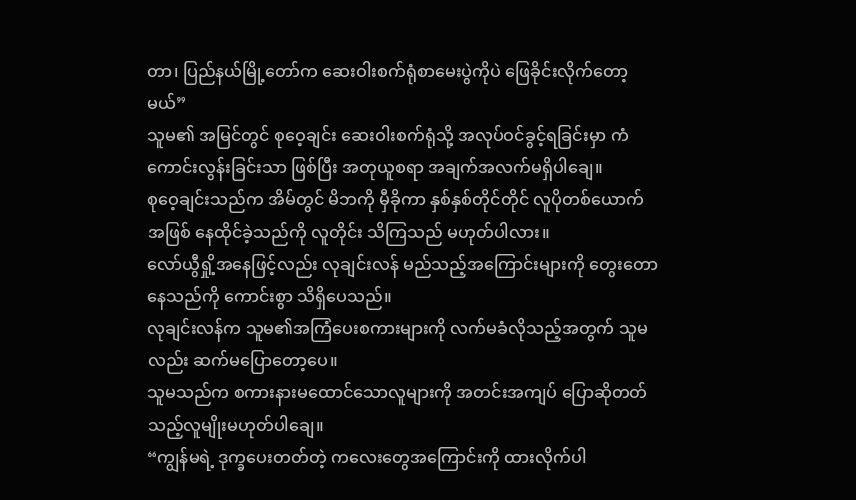တာ၊ ပြည်နယ်မြို့တော်က ဆေးဝါးစက်ရုံစာမေးပွဲကိုပဲ ဖြေခိုင်းလိုက်တော့မယ်”
သူမ၏ အမြင်တွင် စုဝေ့ချင်း ဆေးဝါးစက်ရုံသို့ အလုပ်ဝင်ခွင့်ရခြင်းမှာ ကံကောင်းလွန်းခြင်းသာ ဖြစ်ပြီး အတုယူစရာ အချက်အလက်မရှိပါချေ။
စုဝေ့ချင်းသည်က အိမ်တွင် မိဘကို မှီခိုကာ နှစ်နှစ်တိုင်တိုင် လူပိုတစ်ယောက်အဖြစ် နေထိုင်ခဲ့သည်ကို လူတိုင်း သိကြသည် မဟုတ်ပါလား။
လော်ယွီရှို့အနေဖြင့်လည်း လုချင်းလန် မည်သည့်အကြောင်းများကို တွေးတောနေသည်ကို ကောင်းစွာ သိရှိပေသည်။
လုချင်းလန်က သူမ၏အကြံပေးစကားများကို လက်မခံလိုသည့်အတွက် သူမလည်း ဆက်မပြောတော့ပေ။
သူမသည်က စကားနားမထောင်သောလူများကို အတင်းအကျပ် ပြောဆိုတတ်သည့်လူမျိုးမဟုတ်ပါချေ။
“ကျွန်မရဲ့ ဒုက္ခပေးတတ်တဲ့ ကလေးတွေအကြောင်းကို ထားလိုက်ပါ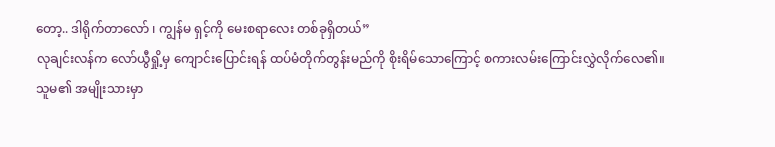တော့.. ဒါရိုက်တာလော် ၊ ကျွန်မ ရှင့်ကို မေးစရာလေး တစ်ခုရှိတယ်”
လုချင်းလန်က လော်ယွီရှို့မှ ကျောင်းပြောင်းရန် ထပ်မံတိုက်တွန်းမည်ကို စိုးရိမ်သောကြောင့် စကားလမ်းကြောင်းလွှဲလိုက်လေ၏။
သူမ၏ အမျိုးသားမှာ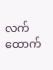လက်ထောက်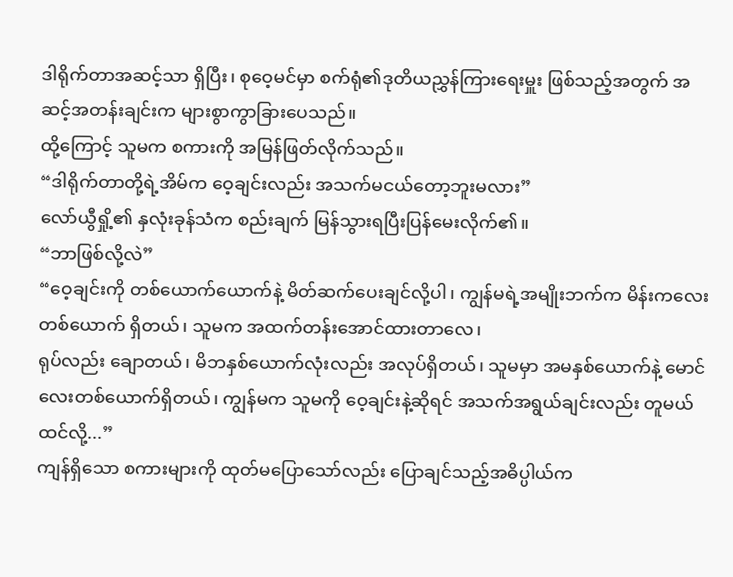ဒါရိုက်တာအဆင့်သာ ရှိပြီး၊ စုဝေ့မင်မှာ စက်ရုံ၏ဒုတိယညွှန်ကြားရေးမှူး ဖြစ်သည့်အတွက် အဆင့်အတန်းချင်းက များစွာကွာခြားပေသည်။
ထို့ကြောင့် သူမက စကားကို အမြန်ဖြတ်လိုက်သည်။
“ဒါရိုက်တာတို့ရဲ့အိမ်က ဝေ့ချင်းလည်း အသက်မငယ်တော့ဘူးမလား”
လော်ယွီရှို့၏ နှလုံးခုန်သံက စည်းချက် မြန်သွားရပြီးပြန်မေးလိုက်၏။
“ဘာဖြစ်လို့လဲ”
“ဝေ့ချင်းကို တစ်ယောက်ယောက်နဲ့ မိတ်ဆက်ပေးချင်လို့ပါ၊ ကျွန်မရဲ့အမျိုးဘက်က မိန်းကလေးတစ်ယောက် ရှိတယ်၊ သူမက အထက်တန်းအောင်ထားတာလေ၊
ရုပ်လည်း ချောတယ်၊ မိဘနှစ်ယောက်လုံးလည်း အလုပ်ရှိတယ်၊ သူမမှာ အမနှစ်ယောက်နဲ့ မောင်လေးတစ်ယောက်ရှိတယ်၊ ကျွန်မက သူမကို ဝေ့ချင်းနဲ့ဆိုရင် အသက်အရွယ်ချင်းလည်း တူမယ်ထင်လို့...”
ကျန်ရှိသော စကားများကို ထုတ်မပြောသော်လည်း ပြောချင်သည့်အဓိပ္ပါယ်က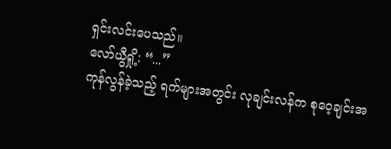ရှင်းလင်းပေသည်။
လော်ယွီရှို့: “...”
ကုန်လွန်ခဲ့သည့် ရက်များအတွင်း လုချင်းလန်က စုဝေ့ချင်းအ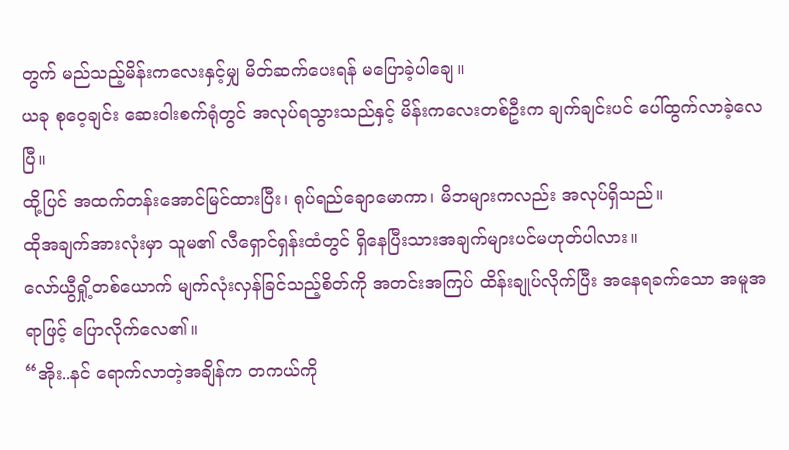တွက် မည်သည့်မိန်းကလေးနှင့်မျှ မိတ်ဆက်ပေးရန် မပြောခဲ့ပါချေ။
ယခု စုဝေ့ချင်း ဆေးဝါးစက်ရုံတွင် အလုပ်ရသွားသည်နှင့် မိန်းကလေးတစ်ဦးက ချက်ချင်းပင် ပေါ်ထွက်လာခဲ့လေပြီ။
ထို့ပြင် အထက်တန်းအောင်မြင်ထားပြီး၊ ရုပ်ရည်ချောမောကာ၊ မိဘများကလည်း အလုပ်ရှိသည်။
ထိုအချက်အားလုံးမှာ သူမ၏ လီရှောင်ရှန်းထံတွင် ရှိနေပြီးသားအချက်များပင်မဟုတ်ပါလား။
လော်ယွီရှို့တစ်ယောက် မျက်လုံးလှန်ခြင်သည့်စိတ်ကို အတင်းအကြပ် ထိန်းချုပ်လိုက်ပြီး အနေရခက်သော အမူအရာဖြင့် ပြောလိုက်လေ၏။
“အိုး..နင် ရောက်လာတဲ့အချိန်က တကယ်ကို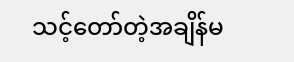သင့်တော်တဲ့အချိန်မ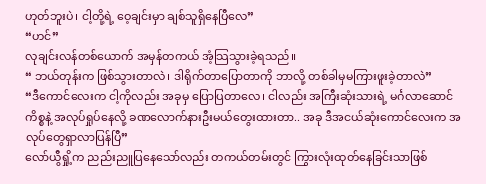ဟုတ်ဘူးပဲ၊ ငါ့တို့ရဲ့ ဝေ့ချင်းမှာ ချစ်သူရှိနေပြီလေ”
“ဟင်”
လုချင်းလန်တစ်ယောက် အမှန်တကယ် အံ့သြသွားခဲ့ရသည်။
“ ဘယ်တုန်းက ဖြစ်သွားတာလဲ၊ ဒါရိုက်တာပြောတာကို ဘာလို့ တစ်ခါမှမကြားဖူးခဲ့တာလဲ”
“ဒီကောင်လေးက ငါ့ကိုလည်း အခုမှ ပြောပြတာလေ၊ ငါလည်း အကြီးဆုံးသားရဲ့ မင်္ဂလာဆောင်ကိစ္စနဲ့ အလုပ်ရှုပ်နေလို့ ခဏလောက်နားဦးမယ်တွေးထားတာ.. အခု ဒီအငယ်ဆုံးကောင်လေးက အလုပ်တွေရှာလာပြန်ပြီ”
လော်ယွီရှို့က ညည်းညူပြနေသော်လည်း တကယ်တမ်းတွင် ကြွားလုံးထုတ်နေခြင်းသာဖြစ်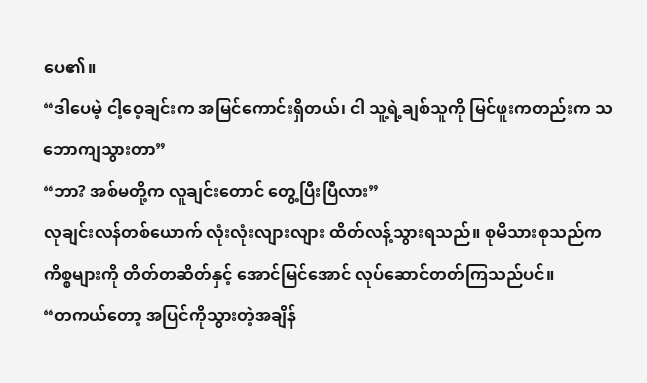ပေ၏။
“ဒါပေမဲ့ ငါ့ဝေ့ချင်းက အမြင်ကောင်းရှိတယ်၊ ငါ သူ့ရဲ့ချစ်သူကို မြင်ဖူးကတည်းက သဘောကျသွားတာ”
“ဘာ? အစ်မတို့က လူချင်းတောင် တွေ့ပြီးပြီလား”
လုချင်းလန်တစ်ယောက် လုံးလုံးလျားလျား ထိတ်လန့်သွားရသည်။ စုမိသားစုသည်က ကိစ္စများကို တိတ်တဆိတ်နှင့် အောင်မြင်အောင် လုပ်ဆောင်တတ်ကြသည်ပင်။
“တကယ်တော့ အပြင်ကိုသွားတဲ့အချိန်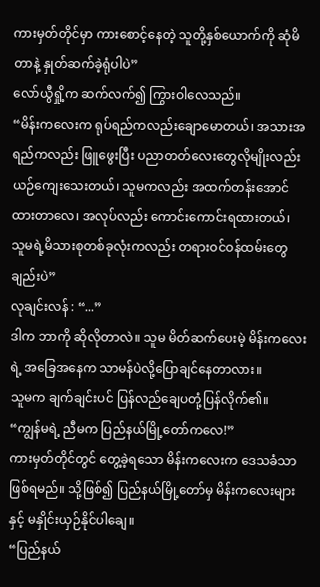ကားမှတ်တိုင်မှာ ကားစောင့်နေတဲ့ သူတို့နှစ်ယောက်ကို ဆုံမိတာနဲ့ နှုတ်ဆက်ခဲ့ရုံပါပဲ”
လော်ယွီရှို့က ဆက်လက်၍ ကြွားဝါလေသည်။
“မိန်းကလေးက ရုပ်ရည်ကလည်းချောမောတယ်၊ အသားအရည်ကလည်း ဖြူဖွေးပြီး ပညာတတ်လေးတွေလိုမျိုးလည်း ယဉ်ကျေးသေးတယ်၊ သူမကလည်း အထက်တန်းအောင်ထားတာလေ၊ အလုပ်လည်း ကောင်းကောင်းရထားတယ်၊
သူမရဲ့မိသားစုတစ်ခုလုံးကလည်း တရားဝင်ဝန်ထမ်းတွေချည်းပဲ”
လုချင်းလန် : “...”
ဒါက ဘာကို ဆိုလိုတာလဲ။ သူမ မိတ်ဆက်ပေးမဲ့ မိန်းကလေးရဲ့ အခြေအနေက သာမန်ပဲလို့ပြောချင်နေတာလား။
သူမက ချက်ချင်းပင် ပြန်လည်ချေပတုံ့ပြန်လိုက်၏။
“ကျွန်မရဲ့ ညီမက ပြည်နယ်မြို့တော်ကလေ!”
ကားမှတ်တိုင်တွင် တွေ့ခဲ့ရသော မိန်းကလေးက ဒေသခံသာ ဖြစ်ရမည်။ သို့ဖြစ်၍ ပြည်နယ်မြို့တော်မှ မိန်းကလေးများနှင့် မနှိုင်းယှဉ်နိုင်ပါချေ။
“ပြည်နယ်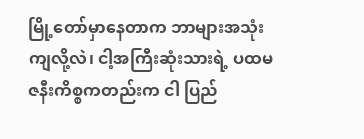မြို့တော်မှာနေတာက ဘာများအသုံးကျလို့လဲ၊ ငါ့အကြီးဆုံးသားရဲ့ ပထမဇနီးကိစ္စကတည်းက ငါ ပြည်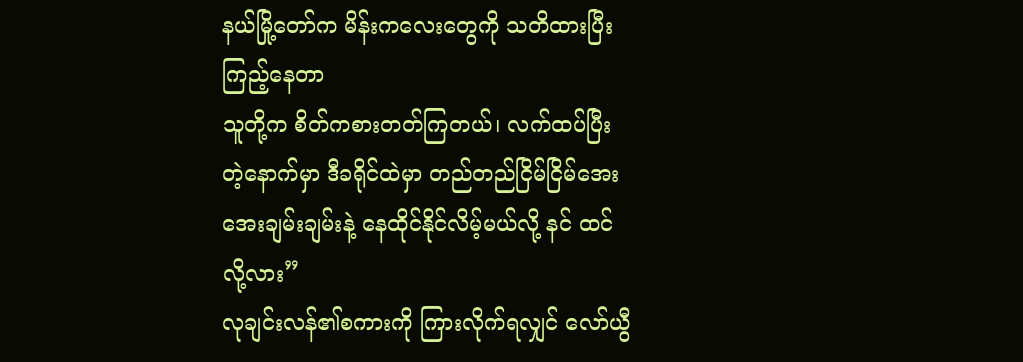နယ်မြို့တော်က မိန်းကလေးတွေကို သတိထားပြီးကြည့်နေတာ
သူတို့က စိတ်ကစားတတ်ကြတယ်၊ လက်ထပ်ပြီးတဲ့နောက်မှာ ဒီခရိုင်ထဲမှာ တည်တည်ငြိမ်ငြိမ်အေးအေးချမ်းချမ်းနဲ့ နေထိုင်နိုင်လိမ့်မယ်လို့ နင် ထင်လို့လား”
လုချင်းလန်၏စကားကို ကြားလိုက်ရလျှင် လော်ယွီ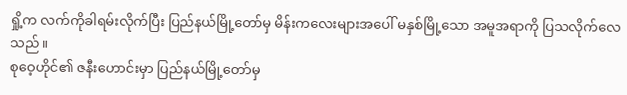ရှို့က လက်ကိုခါရမ်းလိုက်ပြီး ပြည်နယ်မြို့တော်မှ မိန်းကလေးများအပေါ် မနှစ်မြို့သော အမူအရာကို ပြသလိုက်လေသည်။
စုဝေ့ဟိုင်၏ ဇနီးဟောင်းမှာ ပြည်နယ်မြို့တော်မှ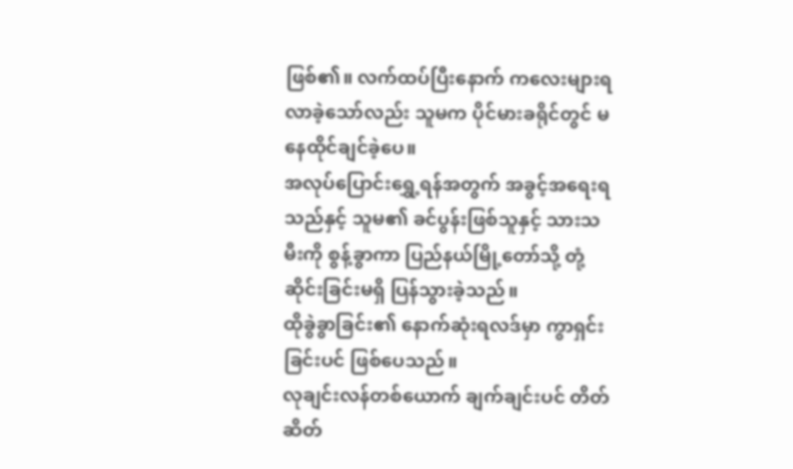ဖြစ်၏။ လက်ထပ်ပြီးနောက် ကလေးများရလာခဲ့သော်လည်း သူမက ပိုင်မားခရိုင်တွင် မနေထိုင်ချင်ခဲ့ပေ။
အလုပ်ပြောင်းရွှေ့ရန်အတွက် အခွင့်အရေးရသည်နှင့် သူမ၏ ခင်ပွန်းဖြစ်သူနှင့် သားသမီးကို စွန့်ခွာကာ ပြည်နယ်မြို့တော်သို့ တုံ့ဆိုင်းခြင်းမရှိ ပြန်သွားခဲ့သည်။
ထိုခွဲခွာခြင်း၏ နောက်ဆုံးရလဒ်မှာ ကွာရှင်းခြင်းပင် ဖြစ်ပေသည်။
လုချင်းလန်တစ်ယောက် ချက်ချင်းပင် တိတ်ဆိတ်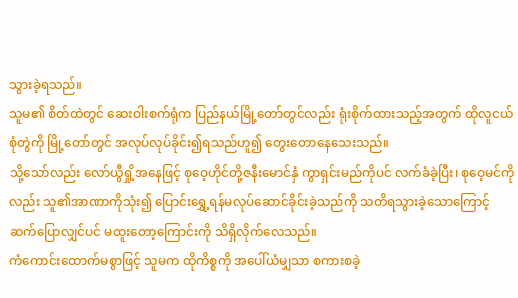သွားခဲ့ရသည်။
သူမ၏ စိတ်ထဲတွင် ဆေးဝါးစက်ရုံက ပြည်နယ်မြို့တော်တွင်လည်း ရုံးစိုက်ထားသည့်အတွက် ထိုလူငယ်စုံတွဲကို မြို့တော်တွင် အလုပ်လုပ်ခိုင်း၍ရသည်ဟူ၍ တွေးတောနေသေးသည်။
သို့သော်လည်း လော်ယွီရှို့အနေဖြင့် စုဝေ့ဟိုင်တို့ဇနီးမောင်နှံ ကွာရှင်းမည်ကိုပင် လက်ခံခဲ့ပြီး၊ စုဝေ့မင်ကိုလည်း သူ၏အာဏာကိုသုံး၍ ပြောင်းရွှေ့ရန်မလုပ်ဆောင်ခိုင်းခဲ့သည်ကို သတိရသွားခဲ့သောကြောင့် ဆက်ပြောလျှင်ပင် မထူးတော့ကြောင်းကို သိရှိလိုက်လေသည်။
ကံကောင်းထောက်မစွာဖြင့် သူမက ထိုကိစ္စကို အပေါ်ယံမျှသာ စကားစခဲ့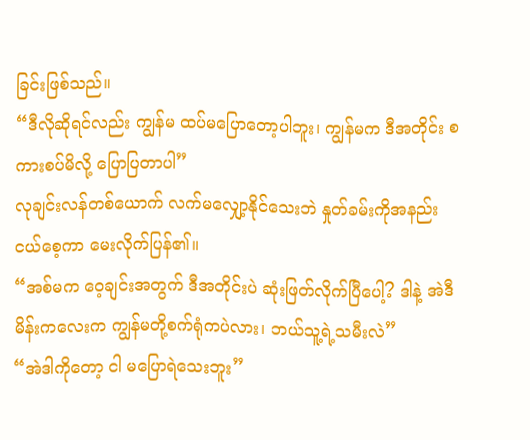ခြင်းဖြစ်သည်။
“ဒီလိုဆိုရင်လည်း ကျွန်မ ထပ်မပြောတော့ပါဘူး၊ ကျွန်မက ဒီအတိုင်း စကားစပ်မိလို့ ပြောပြတာပါ”
လုချင်းလန်တစ်ယောက် လက်မလျှော့နိုင်သေးဘဲ နှုတ်ခမ်းကိုအနည်းငယ်စေ့ကာ မေးလိုက်ပြန်၏။
“အစ်မက ဝေ့ချင်းအတွက် ဒီအတိုင်းပဲ ဆုံးဖြတ်လိုက်ပြီပေါ့? ဒါနဲ့ အဲဒီမိန်းကလေးက ကျွန်မတို့စက်ရုံကပဲလား၊ ဘယ်သူ့ရဲ့သမီးလဲ”
“အဲဒါကိုတော့ ငါ မပြောရဲသေးဘူး”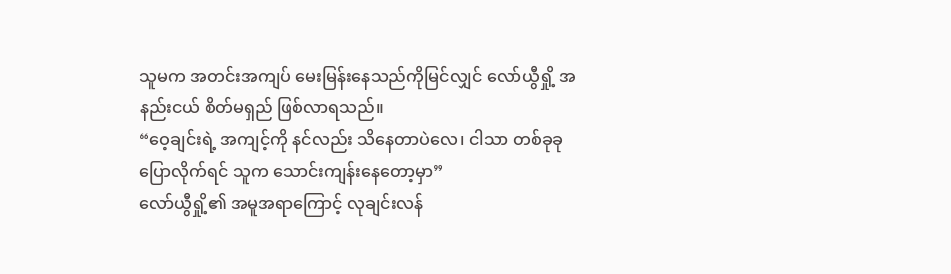သူမက အတင်းအကျပ် မေးမြန်းနေသည်ကိုမြင်လျှင် လော်ယွီရှို့ အနည်းငယ် စိတ်မရှည် ဖြစ်လာရသည်။
“ဝေ့ချင်းရဲ့ အကျင့်ကို နင်လည်း သိနေတာပဲလေ၊ ငါသာ တစ်ခုခု ပြောလိုက်ရင် သူက သောင်းကျန်းနေတော့မှာ”
လော်ယွီရှို့၏ အမူအရာကြောင့် လုချင်းလန်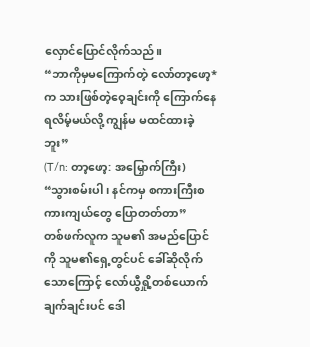လှောင်ပြောင်လိုက်သည်။
“ဘာကိုမှမကြောက်တဲ့ လော်တာ့ဖော့*က သားဖြစ်တဲ့ဝေ့ချင်းကို ကြောက်နေရလိမ့်မယ်လို့ ကျွန်မ မထင်ထားခဲ့ဘူး”
(T/n: တာ့ဖော့: အမြှောက်ကြီး)
“သွားစမ်းပါ၊ နင်ကမှ စကားကြီးစကားကျယ်တွေ ပြောတတ်တာ”
တစ်ဖက်လူက သူမ၏ အမည်ပြောင်ကို သူမ၏ရှေ့တွင်ပင် ခေါ်ဆိုလိုက်သောကြောင့် လော်ယွီရှို့တစ်ယောက် ချက်ချင်းပင် ဒေါ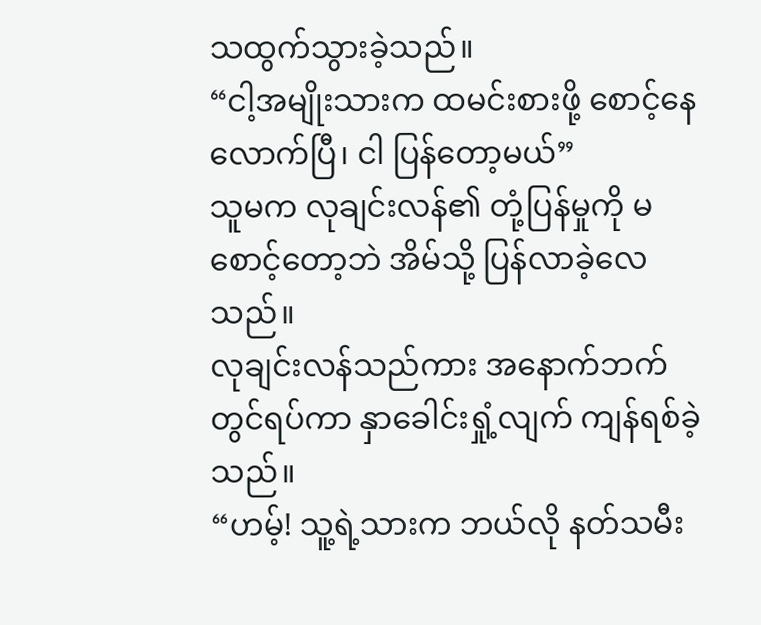သထွက်သွားခဲ့သည်။
“ငါ့အမျိုးသားက ထမင်းစားဖို့ စောင့်နေလောက်ပြီ၊ ငါ ပြန်တော့မယ်”
သူမက လုချင်းလန်၏ တုံ့ပြန်မှုကို မစောင့်တော့ဘဲ အိမ်သို့ ပြန်လာခဲ့လေသည်။
လုချင်းလန်သည်ကား အနောက်ဘက်တွင်ရပ်ကာ နှာခေါင်းရှုံ့လျက် ကျန်ရစ်ခဲ့သည်။
“ဟမ့်! သူ့ရဲ့သားက ဘယ်လို နတ်သမီး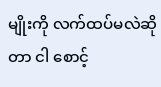မျိုးကို လက်ထပ်မလဲဆိုတာ ငါ စောင့်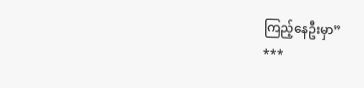ကြည့်နေဦးမှာ”
***